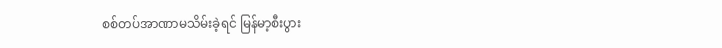စစ်တပ်အာဏာမသိမ်းခဲ့ရင် မြန်မာ့စီးပွား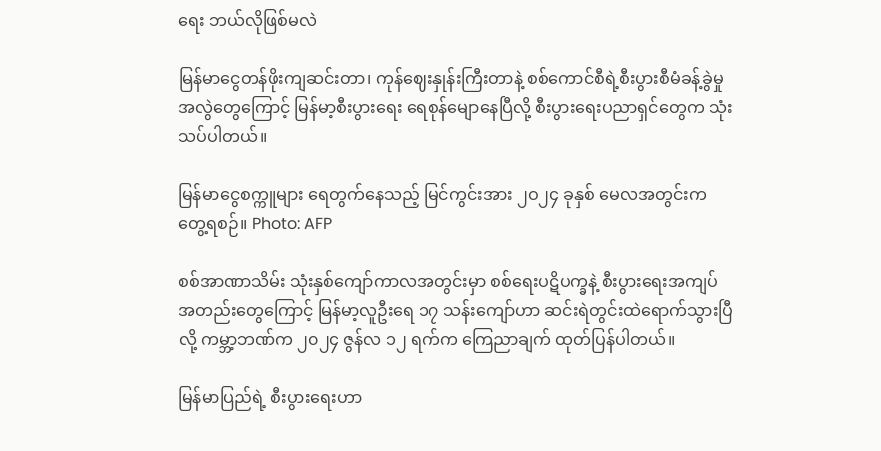ရေး ဘယ်လိုဖြစ်မလဲ

မြန်မာငွေတန်ဖိုးကျဆင်းတာ၊ ကုန်ဈေးနှုန်းကြီးတာနဲ့ စစ်ကောင်စီရဲ့စီးပွားစီမံခန့်ခွဲမှု အလွဲတွေကြောင့် မြန်မာ့စီးပွားရေး ရေစုန်မျောနေပြီလို့ စီးပွားရေးပညာရှင်တွေက သုံးသပ်ပါတယ်။

မြန်မာငွေစက္ကူများ ရေတွက်နေသည့် မြင်ကွင်းအား ၂ဝ၂၄ ခုနှစ် မေလအတွင်းက တွေ့ရစဉ်။ Photo: AFP

စစ်အာဏာသိမ်း သုံးနှစ်ကျော်ကာလအတွင်းမှာ စစ်ရေးပဋိပက္ခနဲ့ စီးပွားရေးအကျပ်အတည်းတွေကြောင့် မြန်မာ့လူဦးရေ ၁၇ သန်းကျော်ဟာ ဆင်းရဲတွင်းထဲရောက်သွားပြီလို့ ကမ္ဘာ့ဘဏ်က ၂၀၂၄ ဇွန်လ ၁၂ ရက်က ကြေညာချက် ထုတ်ပြန်ပါတယ်။

မြန်မာပြည်ရဲ့ စီးပွားရေးဟာ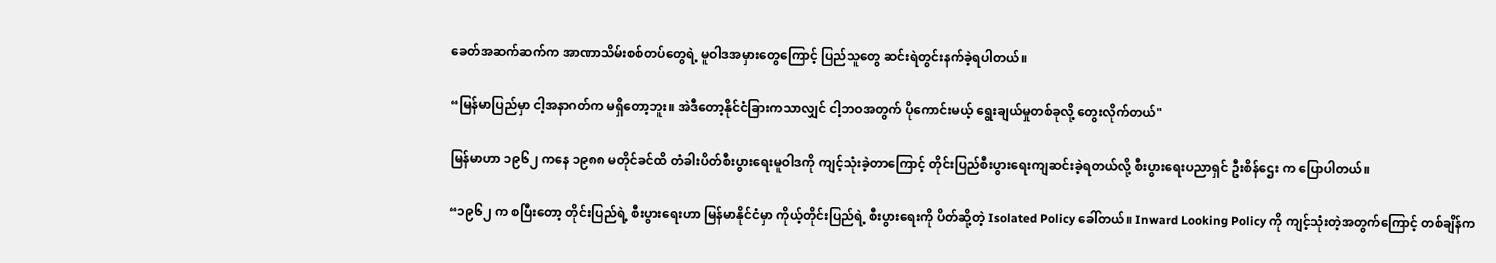ခေတ်အဆက်ဆက်က အာဏာသိမ်းစစ်တပ်တွေရဲ့ မူဝါဒအမှားတွေကြောင့် ပြည်သူတွေ ဆင်းရဲတွင်းနက်ခဲ့ရပါတယ်။

“မြန်မာပြည်မှာ ငါ့အနာဂတ်က မရှိတော့ဘူး။ အဲဒီတော့နိုင်ငံခြားကသာလျှင် ငါ့ဘဝအတွက် ပိုကောင်းမယ့် ရွေးချယ်မှုတစ်ခုလို့ တွေးလိုက်တယ်"

မြန်မာဟာ ၁၉၆၂ ကနေ ၁၉၈၈ မတိုင်ခင်ထိ တံခါးပိတ်စီးပွားရေးမူဝါဒကို ကျင့်သုံးခဲ့တာကြောင့် တိုင်းပြည်စီးပွားရေးကျဆင်းခဲ့ရတယ်လို့ စီးပွားရေးပညာရှင် ဦးစိန်ဌေး က ပြောပါတယ်။

“၁၉၆၂ က စပြီးတော့ တိုင်းပြည်ရဲ့ စီးပွားရေးဟာ မြန်မာနိုင်ငံမှာ ကိုယ့်တိုင်းပြည်ရဲ့ စီးပွားရေးကို ပိတ်ဆို့တဲ့ Isolated Policy ခေါ်တယ်။ Inward Looking Policy ကို ကျင့်သုံးတဲ့အတွက်ကြောင့် တစ်ချိန်က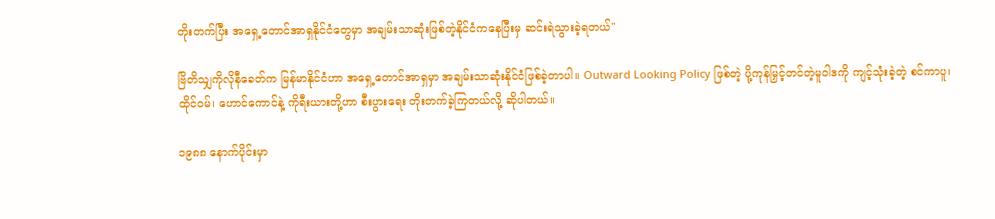တိုးတက်ပြီး အရှေ့တောင်အာရှနိုင်ငံတွေမှာ အချမ်းသာဆုံးဖြစ်တဲ့နိုင်ငံကနေပြီးမှ ဆင်းရဲသွားခဲ့ရတယ်"

ဗြိတိသျှကိုလိုနီခေတ်က မြန်မာနိုင်ငံဟာ အရှေ့တောင်အာရှမှာ အချမ်းသာဆုံးနိုင်ငံဖြစ်ခဲ့တာပါ။ Outward Looking Policy ဖြစ်တဲ့ ပို့ကုန်မြှင့်တင်တဲ့မူဝါဒကို ကျင့်သုံးခဲ့တဲ့ စင်ကာပူ၊ ထိုင်ဝမ်၊ ဟောင်ကောင်နဲ့ ကိုရီးယားတို့ဟာ စီးပွားရေး တိုးတက်ခဲ့ကြတယ်လို့ ဆိုပါတယ်။

၁၉၈၈ နောက်ပိုင်းမှာ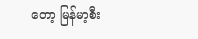တော့ မြန်မာ့စီး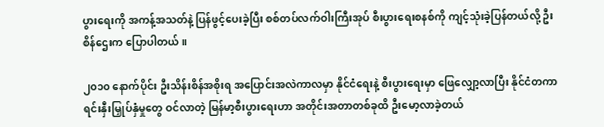ပွားရေးကို အကန့်အသတ်နဲ့ ပြန်ဖွင့်ပေးခဲ့ပြီး စစ်တပ်လက်ဝါးကြီးအုပ် စီးပွားရေးစနစ်ကို ကျင့်သုံးခဲ့ပြန်တယ်လို့ ဦးစိန်ဌေးက ပြောပါတယ်။

၂၀၁၀ နောက်ပိုင်း ဦးသိန်းစိန်အစိုးရ အပြောင်းအလဲကာလမှာ နိုင်ငံရေးနဲ့ စီးပွားရေးမှာ ဖြေလျှော့လာပြီး နိုင်ငံတကာ ရင်းနှီးမြှုပ်နှံမှုတွေ ဝင်လာတဲ့ မြန်မာ့စီးပွားရေးဟာ အတိုင်းအတာတစ်ခုထိ ဦးမော့လာခဲ့တယ်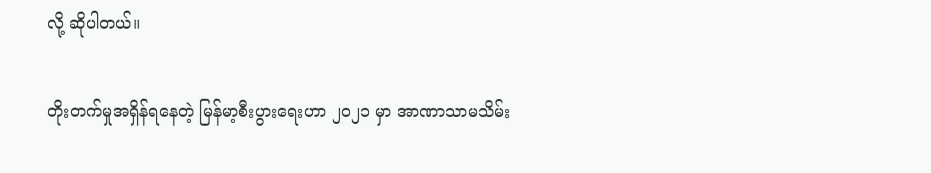လို့ ဆိုပါတယ်။

တိုးတက်မှုအရှိန်ရနေတဲ့ မြန်မာ့စီးပွားရေးဟာ ၂၀၂၁ မှာ အာဏာသာမသိမ်း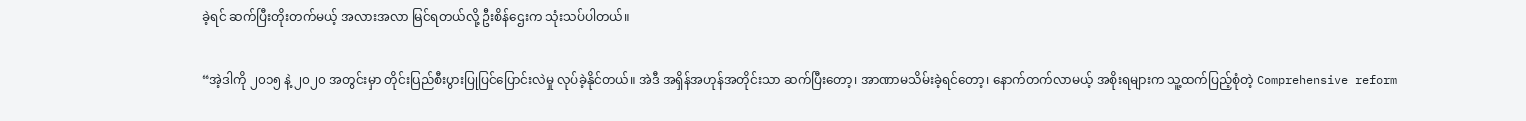ခဲ့ရင် ဆက်ပြီးတိုးတက်မယ့် အလားအလာ မြင်ရတယ်လို့ ဦးစိန်ဌေးက သုံးသပ်ပါတယ်။

“အဲ့ဒါကို ၂၀၁၅ နဲ့ ၂၀၂၀ အတွင်းမှာ တိုင်းပြည်စီးပွားပြုပြင်ပြောင်းလဲမှု လုပ်ခဲ့နိုင်တယ်။ အဲဒီ အရှိန်အဟုန်အတိုင်းသာ ဆက်ပြီးတော့၊ အာဏာမသိမ်းခဲ့ရင်တော့၊ နောက်တက်လာမယ့် အစိုးရများက သူ့ထက်ပြည့်စုံတဲ့ Comprehensive reform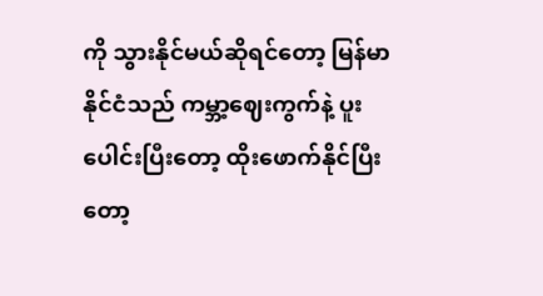ကို သွားနိုင်မယ်ဆိုရင်တော့ မြန်မာနိုင်ငံသည် ကမ္ဘာ့ဈေးကွက်နဲ့ ပူးပေါင်းပြီးတော့ ထိုးဖောက်နိုင်ပြီးတော့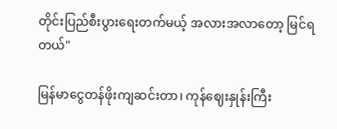တိုင်းပြည်စီးပွားရေးတက်မယ့် အလားအလာတော့ မြင်ရတယ်"

မြန်မာငွေတန်ဖိုးကျဆင်းတာ၊ ကုန်ဈေးနှုန်းကြီး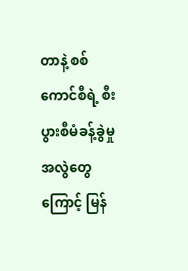တာနဲ့ စစ်ကောင်စီရဲ့ စီးပွားစီမံခန့်ခွဲမှုအလွဲတွေကြောင့် မြန်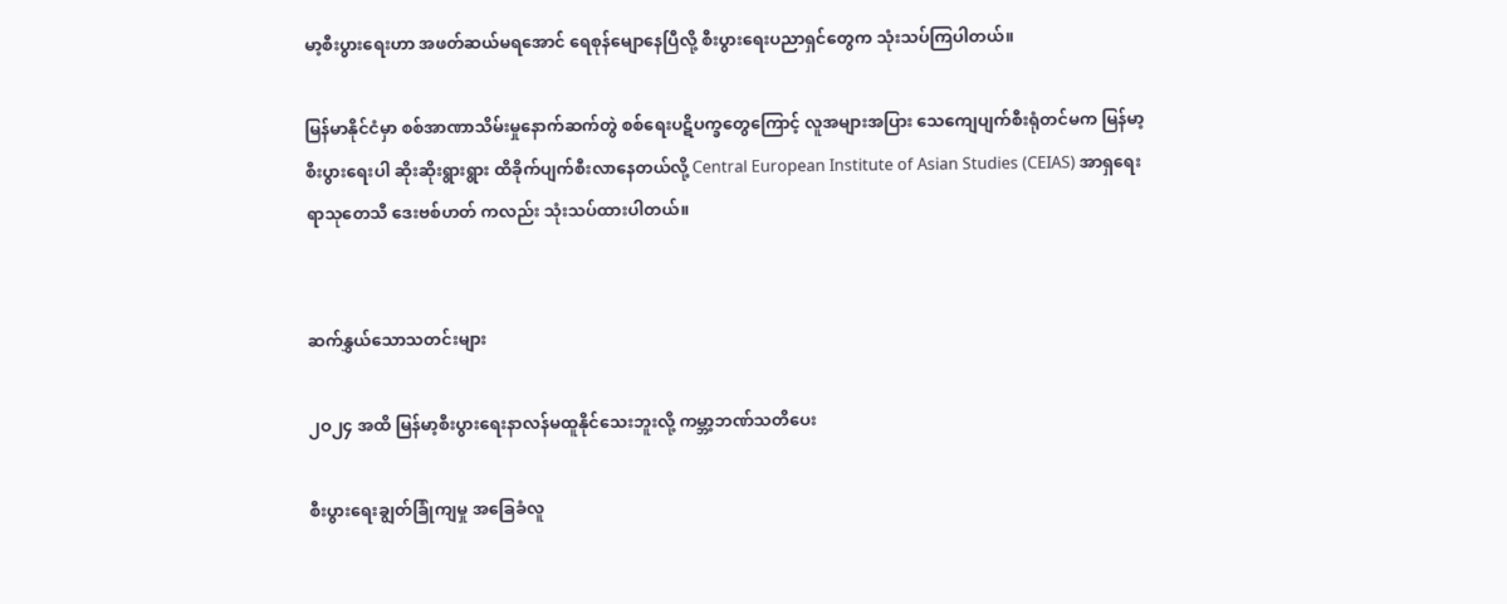မာ့စီးပွားရေးဟာ အဖတ်ဆယ်မရအောင် ရေစုန်မျောနေပြီလို့ စီးပွားရေးပညာရှင်တွေက သုံးသပ်ကြပါတယ်။

မြန်မာနိုင်ငံမှာ စစ်အာဏာသိမ်းမှုနောက်ဆက်တွဲ စစ်ရေးပဋိပက္ခတွေကြောင့် လူအများအပြား သေကျေပျက်စီးရုံတင်မက မြန်မာ့စီးပွားရေးပါ ဆိုးဆိုးရွားရွား ထိခိုက်ပျက်စီးလာနေတယ်လို့ Central European Institute of Asian Studies (CEIAS) အာရှရေးရာသုတေသီ ဒေးဗစ်ဟတ် ကလည်း သုံးသပ်ထားပါတယ်။


ဆက်နွှယ်သောသတင်းများ

၂ဝ၂၄ အထိ မြန်မာ့စီးပွားရေးနာလန်မထူနိုင်သေးဘူးလို့ ကမ္ဘာ့ဘဏ်သတိပေး

စီးပွားရေးချွတ်ခြုံကျမှု အခြေခံလူ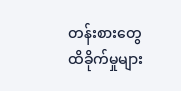တန်းစားတွေ ထိခိုက်မှုများ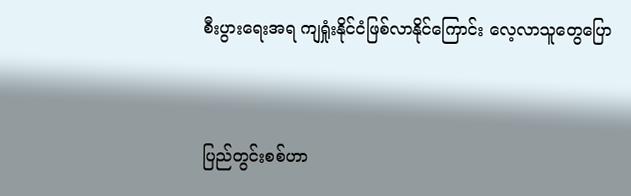စီးပွားရေးအရ ကျရှုံးနိုင်ငံဖြစ်လာနိုင်ကြောင်း လေ့လာသူတွေပြော


ပြည်တွင်းစစ်ဟာ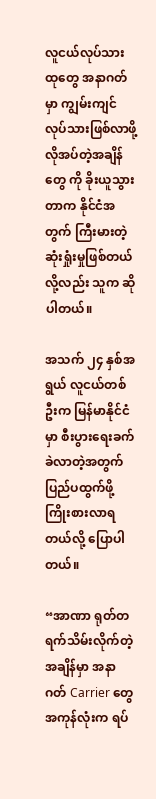လူငယ်လုပ်သားထုတွေ အနာဂတ်မှာ ကျွမ်းကျင်လုပ်သားဖြစ်လာဖို့ လိုအပ်တဲ့အချိန်တွေ ကို ခိုးယူသွားတာက နိုင်ငံအတွက် ကြီးမားတဲ့ဆုံးရှုံးမှုဖြစ်တယ်လို့လည်း သူက ဆိုပါတယ်။

အသက် ၂၄ နှစ်အရွယ် လူငယ်တစ်ဦးက မြန်မာနိုင်ငံမှာ စီးပွားရေးခက်ခဲလာတဲ့အတွက် ပြည်ပထွက်ဖို့ ကြိုးစားလာရတယ်လို့ ပြောပါတယ်။

“အာဏာ ရုတ်တရက်သိမ်းလိုက်တဲ့အချိန်မှာ အနာဂတ် Carrier တွေအကုန်လုံးက ရပ်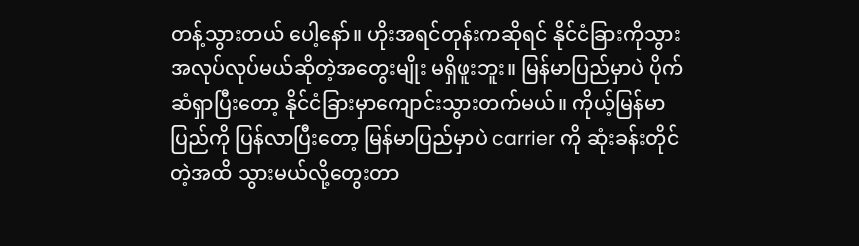တန့်သွားတယ် ပေါ့နော်။ ဟိုးအရင်တုန်းကဆိုရင် နိုင်ငံခြားကိုသွား အလုပ်လုပ်မယ်ဆိုတဲ့အတွေးမျိုး မရှိဖူးဘူး။ မြန်မာပြည်မှာပဲ ပိုက်ဆံရှာပြီးတော့ နိုင်ငံခြားမှာကျောင်းသွားတက်မယ်။ ကိုယ့်မြန်မာပြည်ကို ပြန်လာပြီးတော့ မြန်မာပြည်မှာပဲ carrier ကို ဆုံးခန်းတိုင်တဲ့အထိ သွားမယ်လို့တွေးတာ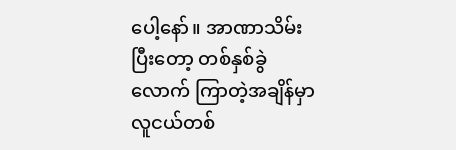ပေါ့နော်။ အာဏာသိမ်းပြီးတော့ တစ်နှစ်ခွဲလောက် ကြာတဲ့အချိန်မှာ လူငယ်တစ်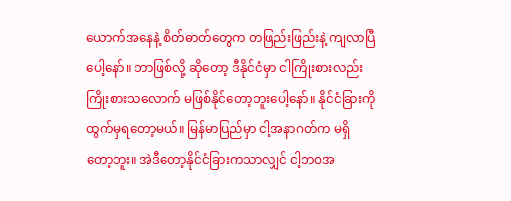ယောက်အနေနဲ့ စိတ်ဓာတ်တွေက တဖြည်းဖြည်းနဲ့ ကျလာပြီပေါ့နော်။ ဘာဖြစ်လို့ ဆိုတော့ ဒီနိုင်ငံမှာ ငါကြိုးစားလည်း ကြိုးစားသလောက် မဖြစ်နိုင်တော့ဘူးပေါ့နော်။ နိုင်ငံခြားကို ထွက်မှရတော့မယ်။ မြန်မာပြည်မှာ ငါ့အနာဂတ်က မရှိတော့ဘူး။ အဲဒီတော့နိုင်ငံခြားကသာလျှင် ငါ့ဘဝအ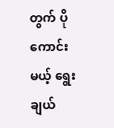တွက် ပိုကောင်းမယ့် ရွေးချယ်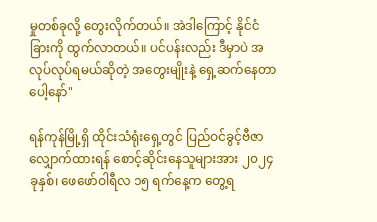မှုတစ်ခုလို့ တွေးလိုက်တယ်။ အဲဒါကြောင့် နိုင်ငံခြားကို ထွက်လာတယ်။ ပင်ပန်းလည်း ဒီမှာပဲ အလုပ်လုပ်ရမယ်ဆိုတဲ့ အတွေးမျိုးနဲ့ ရှေ့ဆက်နေတာပေါ့နော်"

ရန်ကုန်မြို့ရှိ ထိုင်းသံရုံးရှေ့တွင် ပြည်ဝင်ခွင့်ဗီဇာ လျှောက်ထားရန် စောင့်ဆိုင်းနေသူများအား ၂၀၂၄ ခုနှစ်၊ ဖေဖော်ဝါရီလ ၁၅ ရက်နေ့က တွေ့ရ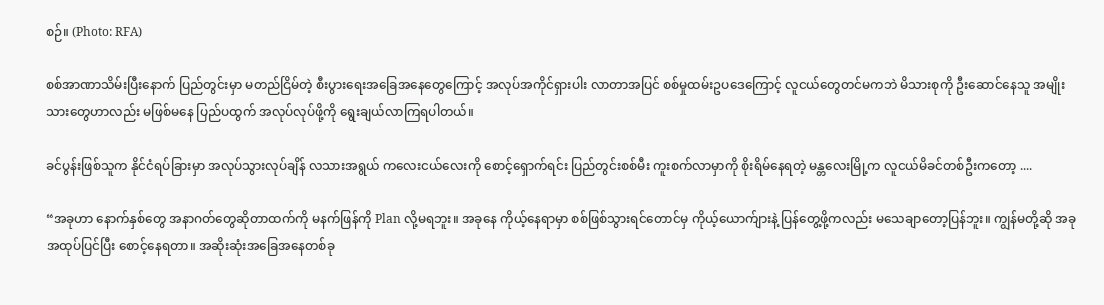စဉ်။ (Photo: RFA)

စစ်အာဏာသိမ်းပြီးနောက် ပြည်တွင်းမှာ မတည်ငြိမ်တဲ့ စီးပွားရေးအခြေအနေတွေကြောင့် အလုပ်အကိုင်ရှားပါး လာတာအပြင် စစ်မှုထမ်းဥပဒေကြောင့် လူငယ်တွေတင်မကဘဲ မိသားစုကို ဦးဆောင်နေသူ အမျိုးသားတွေဟာလည်း မဖြစ်မနေ ပြည်ပထွက် အလုပ်လုပ်ဖို့ကို ရွေးချယ်လာကြရပါတယ်။

ခင်ပွန်းဖြစ်သူက နိုင်ငံရပ်ခြားမှာ အလုပ်သွားလုပ်ချိန် လသားအရွယ် ကလေးငယ်လေးကို စောင့်ရှောက်ရင်း ပြည်တွင်းစစ်မီး ကူးစက်လာမှာကို စိုးရိမ်နေရတဲ့ မန္တလေးမြို့က လူငယ်မိခင်တစ်ဦးကတော့ ....

“အခုဟာ နောက်နှစ်တွေ အနာဂတ်တွေဆိုတာထက်ကို မနက်ဖြန်ကို Plan လို့မရဘူး။ အခုနေ ကိုယ့်နေရာမှာ စစ်ဖြစ်သွားရင်တောင်မှ ကိုယ့်ယောက်ျားနဲ့ ပြန်တွေ့ဖို့ကလည်း မသေချာတော့ပြန်ဘူး။ ကျွန်မတို့ဆို အခု အထုပ်ပြင်ပြီး စောင့်နေရတာ။ အဆိုးဆုံးအခြေအနေတစ်ခု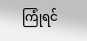ကြုံရင်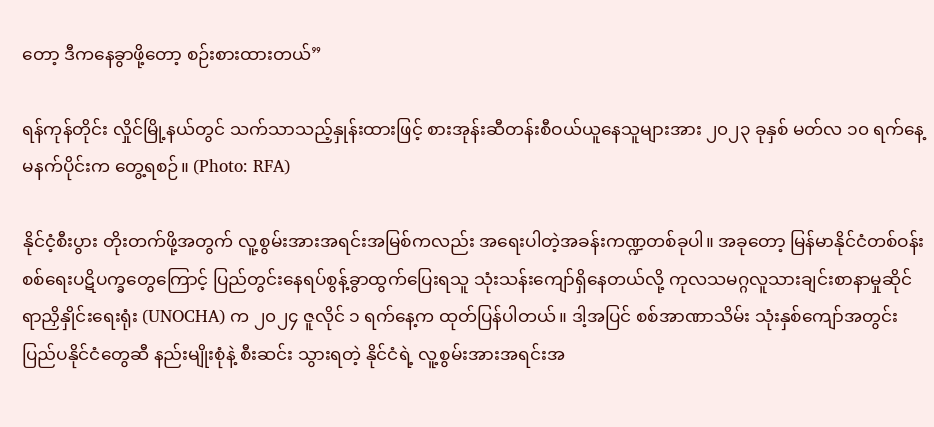တော့ ဒီကနေခွာဖို့တော့ စဉ်းစားထားတယ်”

ရန်ကုန်တိုင်း လှိုင်မြို့နယ်တွင် သက်သာသည့်နှုန်းထားဖြင့် စားအုန်းဆီတန်းစီဝယ်ယူနေသူများအား ၂၀၂၃ ခုနှစ် မတ်လ ၁၀ ရက်နေ့ မနက်ပိုင်းက တွေ့ရစဉ်။ (Photo: RFA)

နိုင်ငံ့စီးပွား တိုးတက်ဖို့အတွက် လူ့စွမ်းအားအရင်းအမြစ်ကလည်း အရေးပါတဲ့အခန်းကဏ္ဍတစ်ခုပါ။ အခုတော့ မြန်မာနိုင်ငံတစ်ဝန်း စစ်ရေးပဋိပက္ခတွေကြောင့် ပြည်တွင်းနေရပ်စွန့်ခွာထွက်ပြေးရသူ သုံးသန်းကျော်ရှိနေတယ်လို့ ကုလသမဂ္ဂလူသားချင်းစာနာမှုဆိုင်ရာညှိနှိုင်းရေးရုံး (UNOCHA) က ၂၀၂၄ ဇူလိုင် ၁ ရက်နေ့က ထုတ်ပြန်ပါတယ်။ ဒါ့အပြင် စစ်အာဏာသိမ်း သုံးနှစ်ကျော်အတွင်း ပြည်ပနိုင်ငံတွေဆီ နည်းမျိုးစုံနဲ့ စီးဆင်း သွားရတဲ့ နိုင်ငံရဲ့ လူ့စွမ်းအားအရင်းအ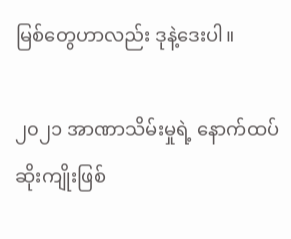မြစ်တွေဟာလည်း ဒုနဲ့ဒေးပါ။

၂၀၂၁ အာဏာသိမ်းမှုရဲ့ နောက်ထပ်ဆိုးကျိုးဖြစ်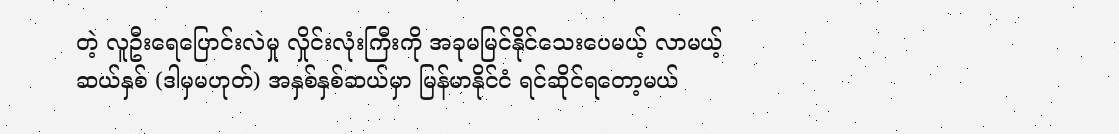တဲ့ လူဦးရေပြောင်းလဲမှု လှိုင်းလုံးကြီးကို အခုမမြင်နိုင်သေးပေမယ့် လာမယ့် ဆယ်နှစ် (ဒါမှမဟုတ်) အနှစ်နှစ်ဆယ်မှာ မြန်မာနိုင်ငံ ရင်ဆိုင်ရတော့မယ်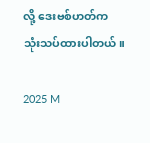လို့ ဒေးဗစ်ဟတ်က သုံးသပ်ထားပါတယ်။

2025 M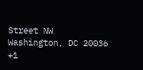Street NW
Washington, DC 20036
+1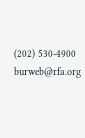(202) 530-4900
burweb@rfa.org